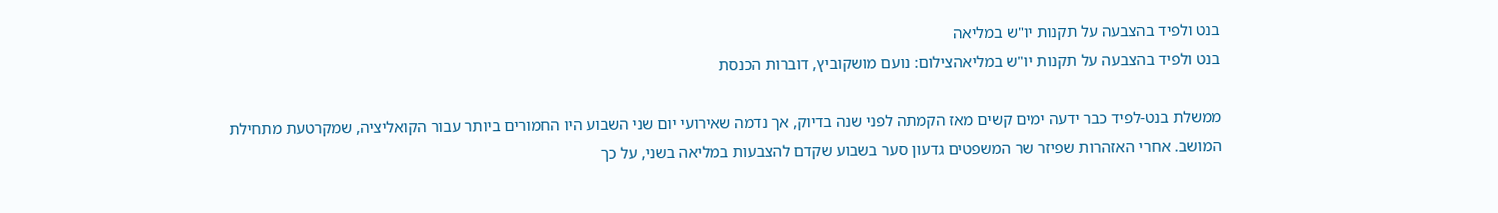בנט ולפיד בהצבעה על תקנות יו"ש במליאה
בנט ולפיד בהצבעה על תקנות יו"ש במליאהצילום: נועם מושקוביץ, דוברות הכנסת

ממשלת בנט-לפיד כבר ידעה ימים קשים מאז הקמתה לפני שנה בדיוק, אך נדמה שאירועי יום שני השבוע היו החמורים ביותר עבור הקואליציה, שמקרטעת מתחילת המושב. אחרי האזהרות שפיזר שר המשפטים גדעון סער בשבוע שקדם להצבעות במליאה בשני, על כך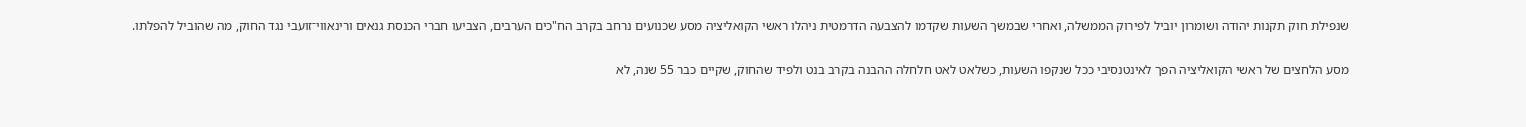שנפילת חוק תקנות יהודה ושומרון יוביל לפירוק הממשלה, ואחרי שבמשך השעות שקדמו להצבעה הדרמטית ניהלו ראשי הקואליציה מסע שכנועים נרחב בקרב הח"כים הערבים, הצביעו חברי הכנסת גנאים ורינאווי־זועבי נגד החוק, מה שהוביל להפלתו.

מסע הלחצים של ראשי הקואליציה הפך לאינטנסיבי ככל שנקפו השעות, כשלאט לאט חלחלה ההבנה בקרב בנט ולפיד שהחוק, שקיים כבר 55 שנה, לא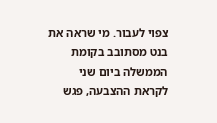צפוי לעבור. מי שראה את בנט מסתובב בקומת הממשלה ביום שני לקראת ההצבעה, פגש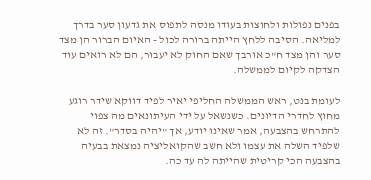בפנים נפולות ולחוצות בעודו מנסה לתפוס את גדעון סער בדרך למליאה. הסיבה ללחץ הייתה ברורה לכול - האיום הברור הן מצד סער והן מצד ח"כ אורבך שאם החוק לא יעבור, הם לא רואים עוד הצדקה לקיום לממשלה.

לעומת בנט, ראש הממשלה החליפי יאיר לפיד דווקא שידר רוגע מחוץ לחדרי הדיונים. כשנשאל על ידי העיתונאים מה צפוי להתרחש בהצבעה, אמר שאינו יודע, אך "יהיה בסדר". זה לא שלפיד השלה את עצמו ולא חשב שהקואליציה נמצאת בבעיה בהצבעה הכי קריטית שהייתה לה עד כה.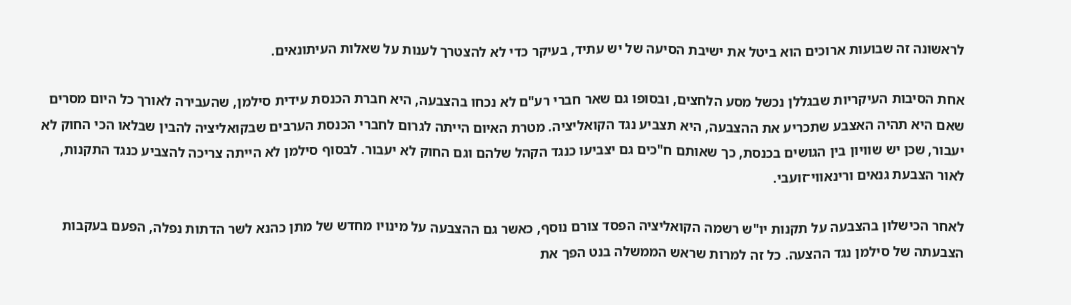לראשונה זה שבועות ארוכים הוא ביטל את ישיבת הסיעה של יש עתיד, בעיקר כדי לא להצטרך לענות על שאלות העיתונאים.

אחת הסיבות העיקריות שבגללן נכשל מסע הלחצים, ובסופו גם שאר חברי רע"ם לא נכחו בהצבעה, היא חברת הכנסת עידית סילמן, שהעבירה לאורך כל היום מסרים שאם היא תהיה האצבע שתכריע את ההצבעה, היא תצביע נגד הקואליציה. מטרת האיום הייתה לגרום לחברי הכנסת הערבים שבקואליציה להבין שבלאו הכי החוק לא יעבור, שכן יש שוויון בין הגושים בכנסת, כך שאותם ח"כים גם יצביעו כנגד הקהל שלהם וגם החוק לא יעבור. לבסוף סילמן לא הייתה צריכה להצביע כנגד התקנות, לאור הצבעת גנאים ורינאווי־זועבי.

לאחר הכישלון בהצבעה על תקנות יו"ש רשמה הקואליציה הפסד צורם נוסף, כאשר גם ההצבעה על מינויו מחדש של מתן כהנא לשר הדתות נפלה, הפעם בעקבות הצבעתה של סילמן נגד ההצעה. כל זה למרות שראש הממשלה בנט הפך את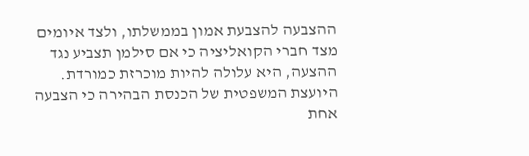ההצבעה להצבעת אמון בממשלתו, ולצד איומים מצד חברי הקואליציה כי אם סילמן תצביע נגד ההצעה, היא עלולה להיות מוכרזת כמורדת. היועצת המשפטית של הכנסת הבהירה כי הצבעה אחת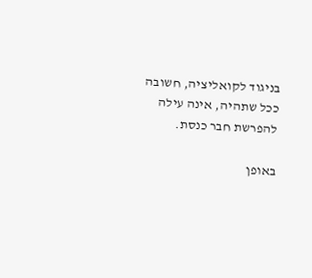בניגוד לקואליציה, חשובה ככל שתהיה, אינה עילה להפרשת חבר כנסת.

באופן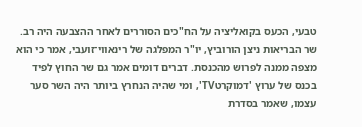טבעי, הכעס בקואליציה על הח"כים הסוררים לאחר ההצבעה היה רב. שר הבריאות ניצן הורוביץ, יו"ר המפלגה של רינאווי־זועבי, אמר כי הוא מצפה ממנה לפרוש מהכנסת. דברים דומים אמר גם שר החוץ לפיד בכנס של ערוץ 'דמוקרטTV', ומי שהיה הנחרץ ביותר היה השר סער עצמו, שאמר בסדרת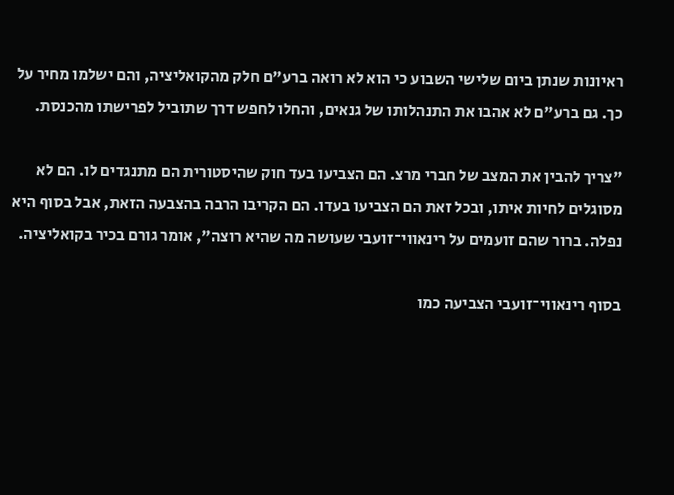ראיונות שנתן ביום שלישי השבוע כי הוא לא רואה ברע"ם חלק מהקואליציה, והם ישלמו מחיר על כך. גם ברע"ם לא אהבו את התנהלותו של גנאים, והחלו לחפש דרך שתוביל לפרישתו מהכנסת.

"צריך להבין את המצב של חברי מרצ. הם הצביעו בעד חוק שהיסטורית הם מתנגדים לו. הם לא מסוגלים לחיות איתו, ובכל זאת הם הצביעו בעדו. הם הקריבו הרבה בהצבעה הזאת, אבל בסוף היא נפלה. ברור שהם זועמים על רינאווי־זועבי שעושה מה שהיא רוצה", אומר גורם בכיר בקואליציה.

בסוף רינאווי־זועבי הצביעה כמו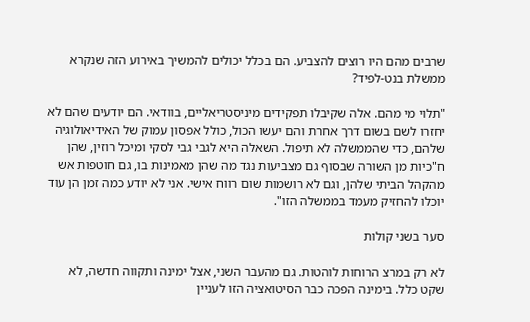שרבים מהם היו רוצים להצביע. הם בכלל יכולים להמשיך באירוע הזה שנקרא ממשלת בנט-לפיד?

"תלוי מי מהם. אלה שקיבלו תפקידים מיניסטריאליים, בוודאי. הם יודעים שהם לא יחזרו לשם בשום דרך אחרת והם יעשו הכול, כולל אפסון עמוק של האידיאולוגיה שלהם, כדי שהממשלה לא תיפול. השאלה היא לגבי גבי לסקי ומיכל רוזין, שהן ח"כיות מן השורה שבסוף גם מצביעות נגד מה שהן מאמינות בו, גם חוטפות אש מהקהל הביתי שלהן, וגם לא רושמות שום רווח אישי. אני לא יודע כמה זמן הן עוד יוכלו להחזיק מעמד בממשלה הזו".

סער בשני קולות

לא רק במרצ הרוחות לוהטות. גם מהעבר השני, אצל ימינה ותקווה חדשה, לא שקט כלל. בימינה הפכה כבר הסיטואציה הזו לעניין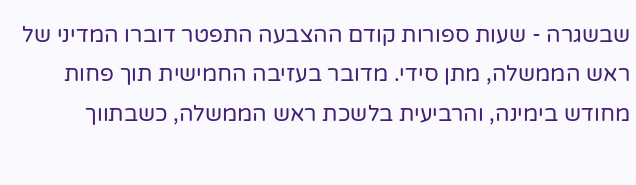שבשגרה - שעות ספורות קודם ההצבעה התפטר דוברו המדיני של ראש הממשלה, מתן סידי. מדובר בעזיבה החמישית תוך פחות מחודש בימינה, והרביעית בלשכת ראש הממשלה, כשבתווך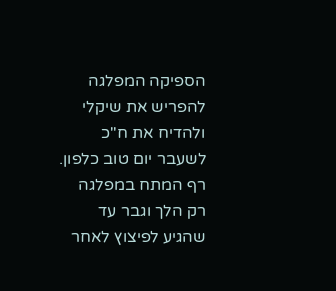הספיקה המפלגה להפריש את שיקלי ולהדיח את ח"כ לשעבר יום טוב כלפון. רף המתח במפלגה רק הלך וגבר עד שהגיע לפיצוץ לאחר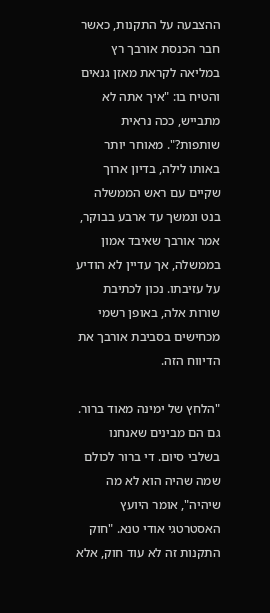ההצבעה על התקנות, כאשר חבר הכנסת אורבך רץ במליאה לקראת מאזן גנאים והטיח בו: "איך אתה לא מתבייש, ככה נראית שותפות?". מאוחר יותר באותו לילה, בדיון ארוך שקיים עם ראש הממשלה בנט ונמשך עד ארבע בבוקר, אמר אורבך שאיבד אמון בממשלה, אך עדיין לא הודיע על עזיבתו. נכון לכתיבת שורות אלה, באופן רשמי מכחישים בסביבת אורבך את הדיווח הזה.

"הלחץ של ימינה מאוד ברור. גם הם מבינים שאנחנו בשלבי סיום. די ברור לכולם שמה שהיה הוא לא מה שיהיה", אומר היועץ האסטרטגי אודי טנא. "חוק התקנות זה לא עוד חוק, אלא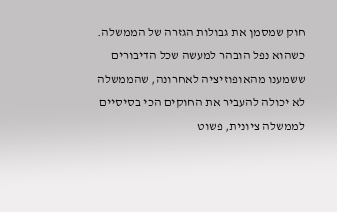חוק שמסמן את גבולות הגזרה של הממשלה. כשהוא נפל הובהר למעשה שכל הדיבורים ששמענו מהאופוזיציה לאחרונה, שהממשלה לא יכולה להעביר את החוקים הכי בסיסיים לממשלה ציונית, פשוט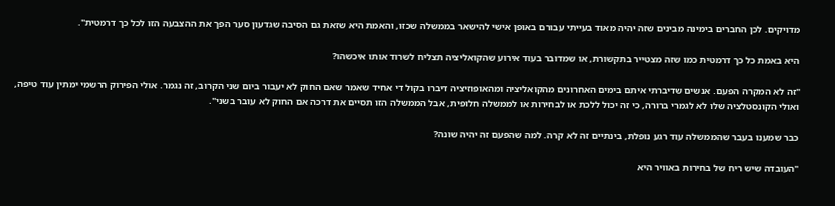מדויקים. לכן החברים בימינה מבינים שזה יהיה מאוד בעייתי עבורם באופן אישי להישאר בממשלה שכזו, והאמת היא שזאת גם הסיבה שגדעון סער הפך את ההצבעה הזו לכל כך דרמטית".

היא באמת כל כך דרמטית כמו שזה מצטייר בתקשורת, או שמדובר בעוד אירוע שהקואליציה תצליח לשרוד אותו איכשהו?

"זה לא המקרה הפעם. אנשים שדיברתי איתם בימים האחרונים מהקואליציה ומהאופוזיציה דיברו בקול די אחיד שאמר שאם החוק לא יעבור ביום שני הקרוב, זה נגמר. אולי הפירוק הרשמי ימתין עוד טיפה, ואולי הקונסטלציה שלו לא לגמרי ברורה, כי זה יכול ללכת או לבחירות או לממשלה חלופית, אבל הממשלה הזו תסיים את דרכה אם החוק לא עובר בשני".

כבר שמענו בעבר שהממשלה עוד רגע נופלת, בינתיים זה לא קרה. למה שהפעם זה יהיה שונה?

"העובדה שיש ריח של בחירות באוויר היא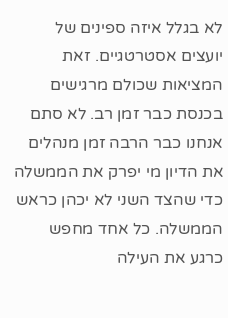לא בגלל איזה ספינים של יועצים אסטרטגיים. זאת המציאות שכולם מרגישים בכנסת כבר זמן רב. לא סתם אנחנו כבר הרבה זמן מנהלים את הדיון מי יפרק את הממשלה כדי שהצד השני לא יכהן כראש הממשלה. כל אחד מחפש כרגע את העילה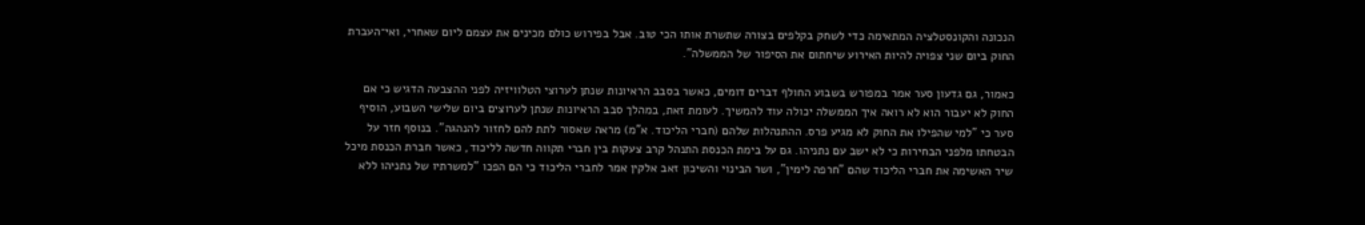הנכונה והקונסטלציה המתאימה כדי לשחק בקלפים בצורה שתשרת אותו הכי טוב. אבל בפירוש כולם מכינים את עצמם ליום שאחרי, ואי־העברת החוק ביום שני צפויה להיות האירוע שיחתום את הסיפור של הממשלה".

כאמור, גם גדעון סער אמר במפורש בשבוע החולף דברים דומים, כאשר בסבב הראיונות שנתן לערוצי הטלוויזיה לפני ההצבעה הדגיש כי אם החוק לא יעבור הוא לא רואה איך הממשלה יכולה עוד להמשיך. לעומת זאת, במהלך סבב הראיונות שנתן לערוצים ביום שלישי השבוע, הוסיף סער כי "למי שהפילו את החוק לא מגיע פרס. ההתנהלות שלהם (חברי הליכוד. א"מ) מראה שאסור לתת להם לחזור להנהגה". בנוסף חזר על הבטחתו מלפני הבחירות כי לא ישב עם נתניהו. גם על בימת הכנסת התנהל קרב צעקות בין חברי תקווה חדשה לליכוד, כאשר חברת הכנסת מיכל שיר האשימה את חברי הליכוד שהם "חרפה לימין", ושר הבינוי והשיכון זאב אלקין אמר לחברי הליכוד כי הם הפכו "למשרתיו של נתניהו ללא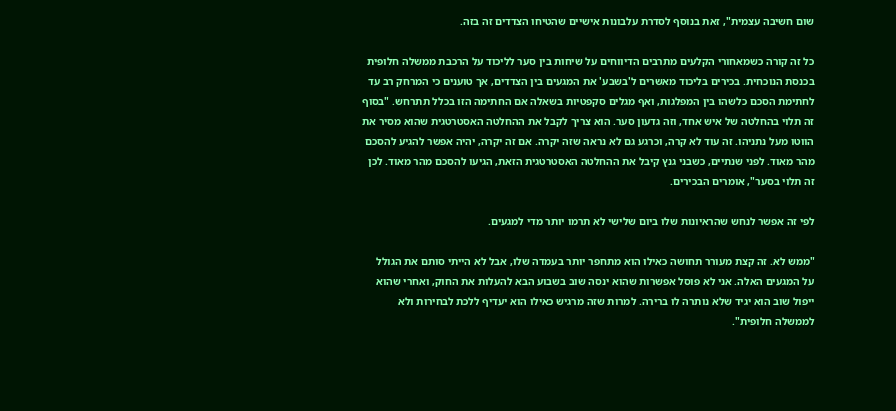שום חשיבה עצמית", זאת בנוסף לסדרת עלבונות אישיים שהטיחו הצדדים זה בזה.

כל זה קורה כשמאחורי הקלעים מתרבים הדיווחים על שיחות בין סער לליכוד על הרכבת ממשלה חלופית בכנסת הנוכחית. בכירים בליכוד מאשרים ל'בשבע' את המגעים בין הצדדים, אך טוענים כי המרחק רב עד לחתימת הסכם כלשהו בין המפלגות, ואף מגלים סקפטיות בשאלה אם החתימה הזו בכלל תתרחש. "בסוף זה תלוי בהחלטה של איש אחד, וזה גדעון סער. הוא צריך לקבל את ההחלטה האסטרטגית שהוא מסיר את הווטו מעל נתניהו. זה עוד לא קרה, וכרגע גם לא נראה שזה יקרה. אם זה יקרה, יהיה אפשר להגיע להסכם מהר מאוד. לפני שנתיים, כשבני גנץ קיבל את ההחלטה האסטרטגית הזאת, הגיעו להסכם מהר מאוד. לכן זה תלוי בסער", אומרים הבכירים.

לפי זה אפשר לנחש שהראיונות שלו ביום שלישי לא תרמו יותר מדי למגעים.

"ממש לא. זה קצת מעורר תחושה כאילו הוא מתחפר יותר בעמדה שלו, אבל לא הייתי סותם את הגולל על המגעים האלה. אני לא פוסל אפשרות שהוא ינסה שוב בשבוע הבא להעלות את החוק, ואחרי שהוא ייפול שוב הוא יגיד שלא נותרה לו ברירה. למרות שזה מרגיש כאילו הוא יעדיף ללכת לבחירות ולא לממשלה חלופית".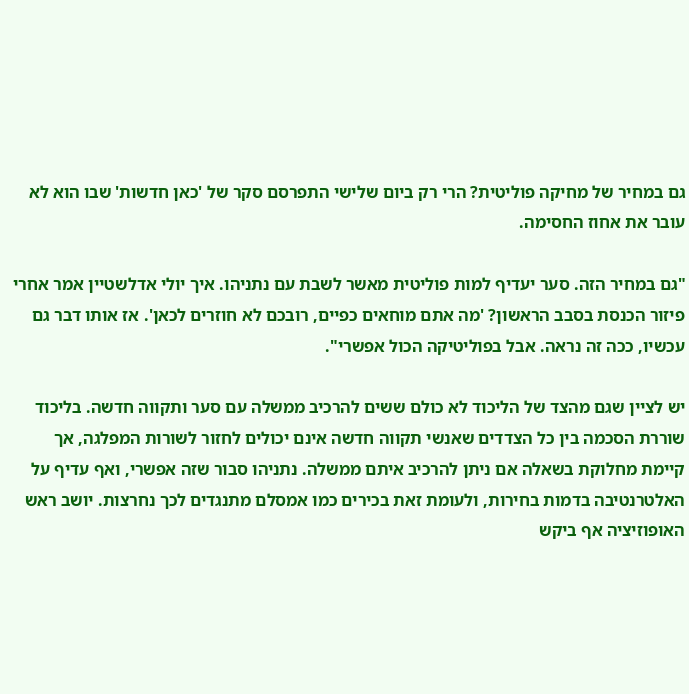גם במחיר של מחיקה פוליטית? הרי רק ביום שלישי התפרסם סקר של 'כאן חדשות' שבו הוא לא עובר את אחוז החסימה.

"גם במחיר הזה. סער יעדיף למות פוליטית מאשר לשבת עם נתניהו. איך יולי אדלשטיין אמר אחרי פיזור הכנסת בסבב הראשון? 'מה אתם מוחאים כפיים, רובכם לא חוזרים לכאן'. אז אותו דבר גם עכשיו, ככה זה נראה. אבל בפוליטיקה הכול אפשרי".

יש לציין שגם מהצד של הליכוד לא כולם ששים להרכיב ממשלה עם סער ותקווה חדשה. בליכוד שוררת הסכמה בין כל הצדדים שאנשי תקווה חדשה אינם יכולים לחזור לשורות המפלגה, אך קיימת מחלוקת בשאלה אם ניתן להרכיב איתם ממשלה. נתניהו סבור שזה אפשרי, ואף עדיף על האלטרנטיבה בדמות בחירות, ולעומת זאת בכירים כמו אמסלם מתנגדים לכך נחרצות. יושב ראש האופוזיציה אף ביקש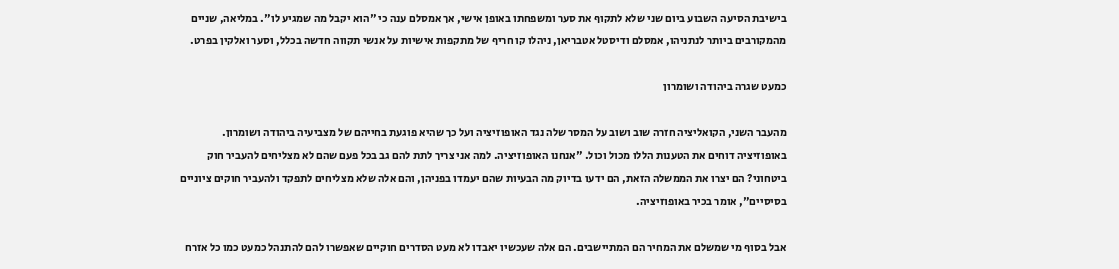בישיבת הסיעה השבוע ביום שני שלא לתקוף את סער ומשפחתו באופן אישי, אך אמסלם ענה כי "הוא יקבל מה שמגיע לו". במליאה, שניים מהמקורבים ביותר לנתניהו, אמסלם ודיסטל אטבריאן, ניהלו קו חריף של מתקפות אישיות על אנשי תקווה חדשה בכלל, וסער ואלקין בפרט.

כמעט שגרה ביהודה ושומרון

מהעבר השני, הקואליציה חזרה שוב ושוב על המסר שלה נגד האופוזיציה ועל כך שהיא פוגעת בחייהם של מצביעיה ביהודה ושומרון. באופוזיציה דוחים את הטענות הללו מכול וכול. "אנחנו האופוזיציה. למה אני צריך לתת להם גב בכל פעם שהם לא מצליחים להעביר חוק ביטחוני? הם יצרו את הממשלה הזאת, הם ידעו בדיוק מה הבעיות שהם יעמדו בפניהן, והם אלה שלא מצליחים לתפקד ולהעביר חוקים ציוניים בסיסיים", אומר בכיר באופוזיציה.

אבל בסוף מי שמשלם את המחיר הם המתיישבים. הם אלה שעכשיו יאבדו לא מעט הסדרים חוקיים שאפשרו להם להתנהל כמעט כמו כל אזרח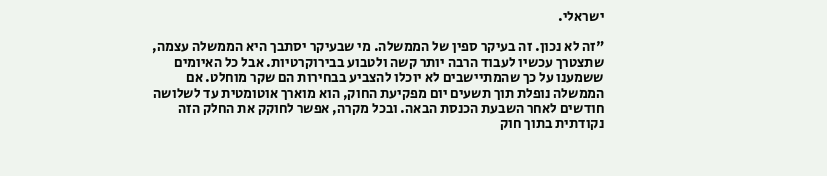ישראלי.

"זה לא נכון. זה בעיקר ספין של הממשלה. מי שבעיקר יסתבך היא הממשלה עצמה, שתצטרך עכשיו לעבוד הרבה יותר קשה ולטבוע בבירוקרטיות. אבל כל האיומים ששמענו על כך שהמתיישבים לא יוכלו להצביע בבחירות הם שקר מוחלט. אם הממשלה נופלת תוך תשעים יום מפקיעת החוק, הוא מוארך אוטומטית עד לשלושה חודשים לאחר השבעת הכנסת הבאה. ובכל מקרה, אפשר לחוקק את החלק הזה נקודתית בתוך חוק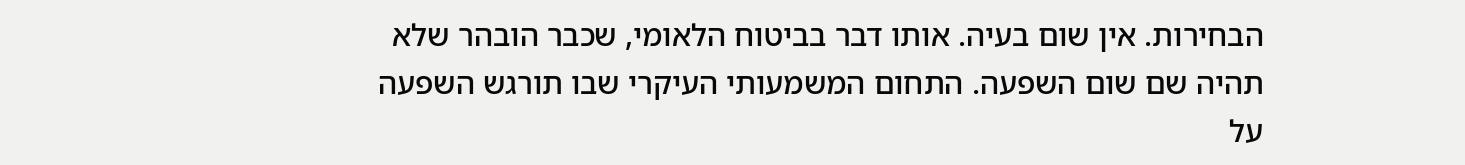הבחירות. אין שום בעיה. אותו דבר בביטוח הלאומי, שכבר הובהר שלא תהיה שם שום השפעה. התחום המשמעותי העיקרי שבו תורגש השפעה על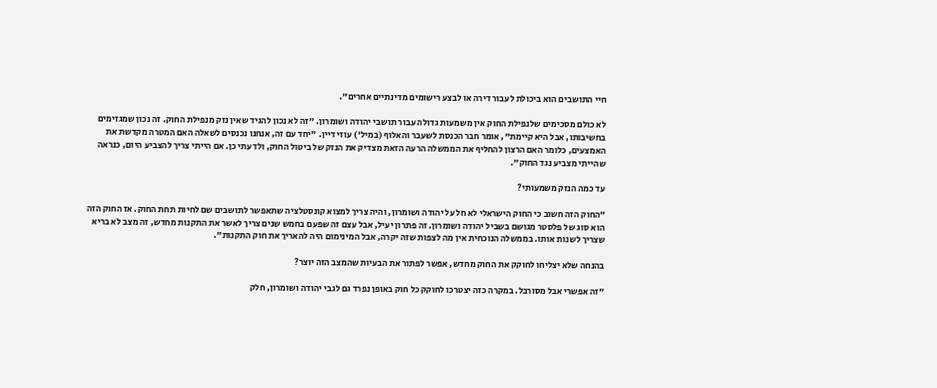חיי התושבים הוא ביכולת לעבור דירה או לבצע רישומים מדינתיים אחרים".

לא כולם מסכימים שלנפילת החוק אין משמעות גדולה עבור תושבי יהודה ושומרון. "זה לא נכון להגיד שאין נזק מנפילת החוק. זה נכון שמגזימים בחשיבותו, אבל היא קיימת", אומר חבר הכנסת לשעבר והאלוף (במיל') עוזי דיין. "יחד עם זה, אנחנו נכנסים לשאלה האם המטרה מקדשת את האמצעים, כלומר האם הרצון להחליף את הממשלה הרעה הזאת מצדיק את הנזק של ביטול החוק, ולדעתי כן. אם הייתי צריך להצביע היום, כנראה שהייתי מצביע נגד החוק".

עד כמה הנזק משמעותי?

"החוק הזה חשוב כי החוק הישראלי לא חל על יהודה ושומרון, והיה צריך למצוא קונסטלציה שתאפשר לתושבים שם לחיות תחת החוק. אז החוק הזה הוא סוג של פלסטר מגושם בשביל יהודה ושומרון. זה פתרון יעיל, אבל עצם זה שפעם בחמש שנים צריך לאשר את התקנות מחדש, זה מצב לא בריא שצריך לשנות אותו. בממשלה הנוכחית אין מה לצפות שזה יקרה, אבל המינימום היה להאריך את חוק התקנות".

בהנחה שלא יצליחו לחוקק את החוק מחדש, אפשר לפתור את הבעיות שהמצב הזה יוצר?

"זה אפשרי אבל מסורבל. במקרה כזה יצטרכו לחוקק כל חוק באופן נפרד גם לגבי יהודה ושומרון, חלק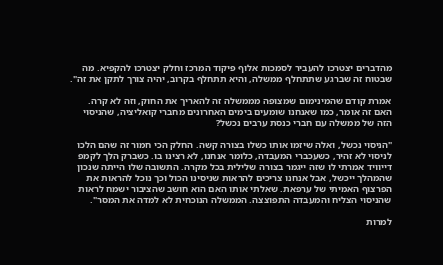מהדברים יצטרכו להעביר לסמכות אלוף פיקוד המרכז וחלק יצטרכו להקפיא. מה שבטוח זה שברגע שתתחלף ממשלה, והיא תתחלף בקרוב, יהיה צורך לתקן את זה".

אמרת קודם שהמינימום שמצופה מממשלה זה להאריך את החוק, וזה לא קרה. האם זה אומר, כמו שאנחנו שומעים בימים האחרונים מחברי קואליציה, שהניסוי הזה של ממשלה עם חברי כנסת ערבים נכשל?

"הניסוי נכשל, ואלה שיזמו אותו כשלו בצורה קשה. החלק הכי חמור זה שהם הלכו לניסוי לא זהיר, כשעכברי המעבדה, כלומר אנחנו, לא רצינו בו. כשברק הלך לקמפ דייוויד אמרתי לו שזה ייגמר בצורה שלילית בכל מקרה. התשובה שלו הייתה שנכון שהמהלך ייכשל, אבל אנחנו צריכים להראות שניסינו הכול וכך נוכל להראות את הפרצוף האמיתי של ערפאת. שאלתי אותו האם הוא חושב שהציבור ישמח לראות שהניסוי הצליח והמעבדה התפוצצה. הממשלה הנוכחית לא למדה את המסר".

למרות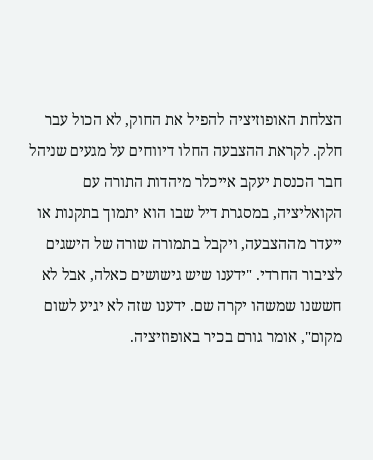הצלחת האופוזיציה להפיל את החוק, לא הכול עבר חלק. לקראת ההצבעה החלו דיווחים על מגעים שניהל חבר הכנסת יעקב אייכלר מיהדות התורה עם הקואליציה, במסגרת דיל שבו הוא יתמוך בתקנות או ייעדר מההצבעה, ויקבל בתמורה שורה של הישגים לציבור החרדי. "ידענו שיש גישושים כאלה, אבל לא חששנו שמשהו יקרה שם. ידענו שזה לא יגיע לשום מקום", אומר גורם בכיר באופוזיציה.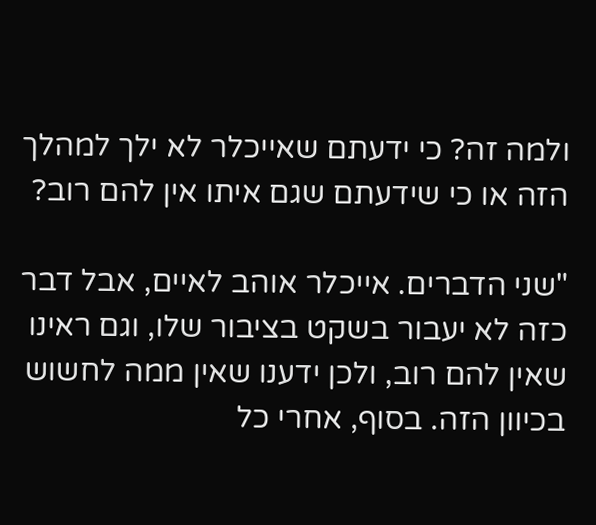ולמה זה? כי ידעתם שאייכלר לא ילך למהלך הזה או כי שידעתם שגם איתו אין להם רוב?

"שני הדברים. אייכלר אוהב לאיים, אבל דבר כזה לא יעבור בשקט בציבור שלו, וגם ראינו שאין להם רוב, ולכן ידענו שאין ממה לחשוש בכיוון הזה. בסוף, אחרי כל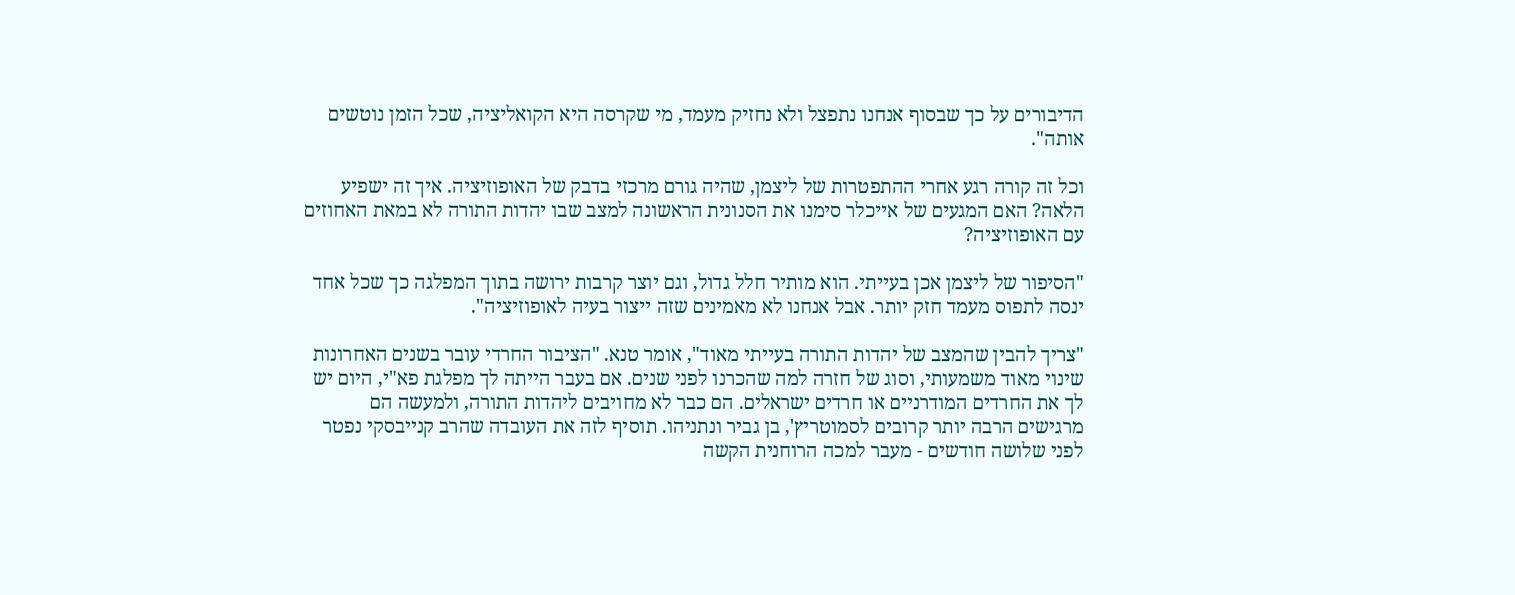הדיבורים על כך שבסוף אנחנו נתפצל ולא נחזיק מעמד, מי שקרסה היא הקואליציה, שכל הזמן נוטשים אותה".

וכל זה קורה רגע אחרי ההתפטרות של ליצמן, שהיה גורם מרכזי בדבק של האופוזיציה. איך זה ישפיע הלאה? האם המגעים של אייכלר סימנו את הסנונית הראשונה למצב שבו יהדות התורה לא במאת האחוזים עם האופוזיציה?

"הסיפור של ליצמן אכן בעייתי. הוא מותיר חלל גדול, וגם יוצר קרבות ירושה בתוך המפלגה כך שכל אחד ינסה לתפוס מעמד חזק יותר. אבל אנחנו לא מאמינים שזה ייצור בעיה לאופוזיציה".

"צריך להבין שהמצב של יהדות התורה בעייתי מאוד", אומר טנא. "הציבור החרדי עובר בשנים האחרונות שינוי מאוד משמעותי, וסוג של חזרה למה שהכרנו לפני שנים. אם בעבר הייתה לך מפלגת פא"י, היום יש לך את החרדים המודרניים או חרדים ישראלים. הם כבר לא מחויבים ליהדות התורה, ולמעשה הם מרגישים הרבה יותר קרובים לסמוטריץ', בן גביר ונתניהו. תוסיף לזה את העובדה שהרב קנייבסקי נפטר לפני שלושה חודשים - מעבר למכה הרוחנית הקשה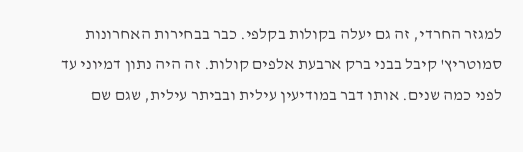למגזר החרדי, זה גם יעלה בקולות בקלפי. כבר בבחירות האחרונות סמוטריץ' קיבל בבני ברק ארבעת אלפים קולות. זה היה נתון דמיוני עד לפני כמה שנים. אותו דבר במודיעין עילית ובביתר עילית, שגם שם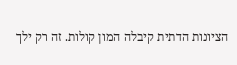הציונות הדתית קיבלה המון קולות. זה רק ילך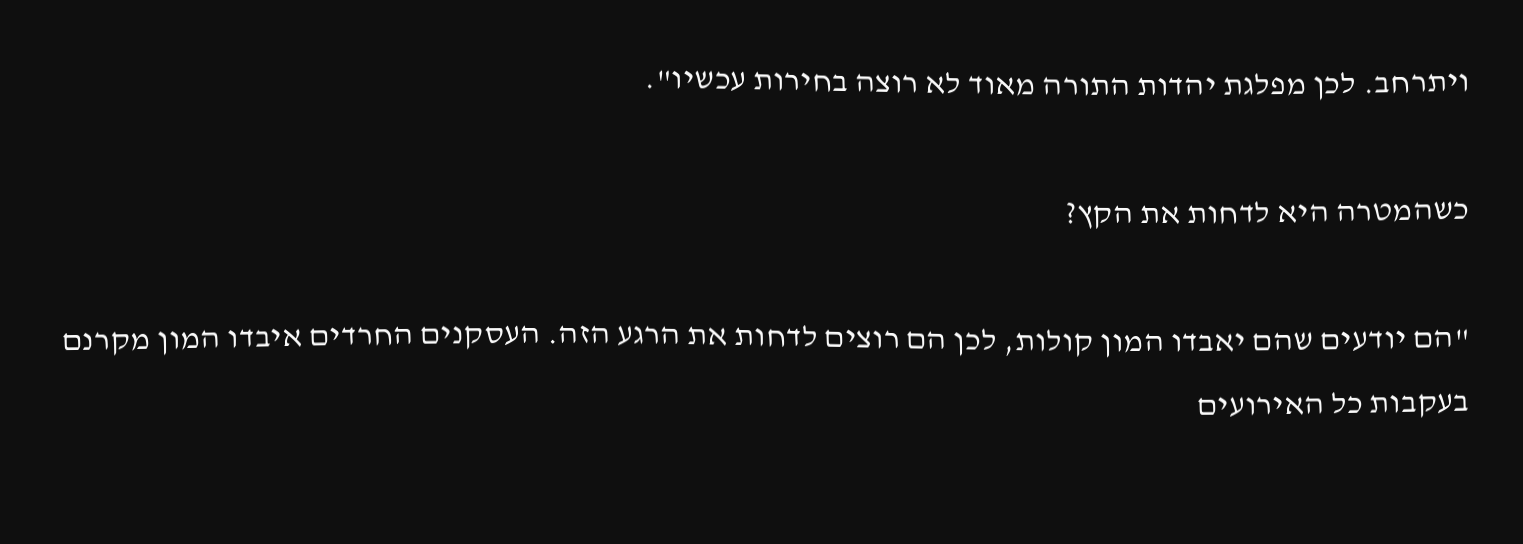ויתרחב. לכן מפלגת יהדות התורה מאוד לא רוצה בחירות עכשיו".

כשהמטרה היא לדחות את הקץ?

"הם יודעים שהם יאבדו המון קולות, לכן הם רוצים לדחות את הרגע הזה. העסקנים החרדים איבדו המון מקרנם בעקבות כל האירועים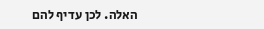האלה. לכן עדיף להם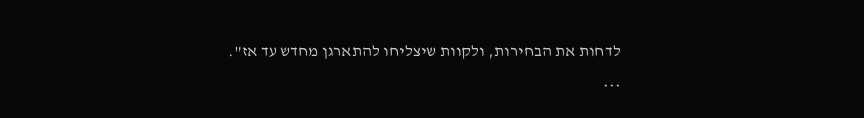לדחות את הבחירות, ולקוות שיצליחו להתארגן מחדש עד אז".

***